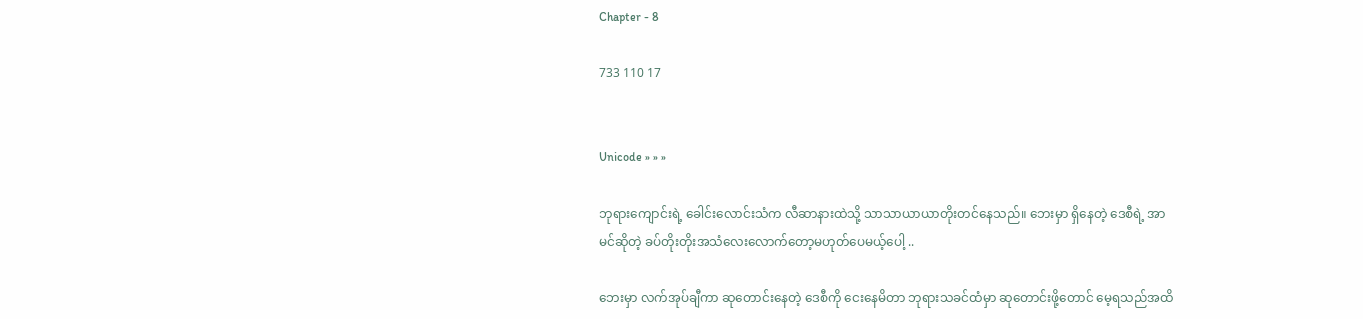Chapter - 8

733 110 17


Unicode » » »

ဘုရားကျောင်းရဲ့ ခေါင်းလောင်းသံက လီဆာနားထဲသို့ သာသာယာယာတိုးတင်နေသည်။ ဘေးမှာ ရှိနေတဲ့ ဒေစီရဲ့ အာမင်ဆိုတဲ့ ခပ်တိုးတိုးအသံလေးလောက်တော့မဟုတ်ပေမယ့်ပေါ့ ..

ဘေးမှာ လက်အုပ်ချီကာ ဆုတောင်းနေတဲ့ ဒေစီကို ငေးနေမိတာ ဘုရားသခင်ထံမှာ ဆုတောင်းဖို့တောင် မေ့ရသည်အထိ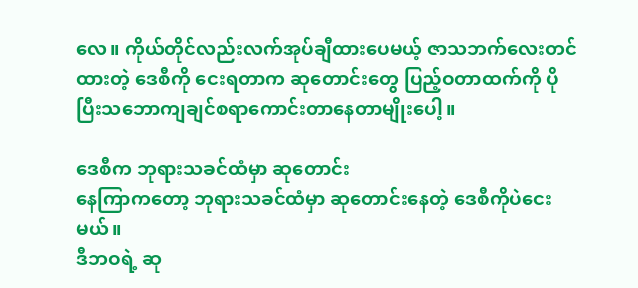လေ။ ကိုယ်တိုင်လည်းလက်အုပ်ချီထားပေမယ့် ဇာသဘက်လေးတင်ထားတဲ့ ဒေစီကို ငေးရတာက ဆုတောင်းတွေ ပြည့်ဝတာထက်ကို ပိုပြီးသဘောကျချင်စရာကောင်းတာနေတာမျိုးပေါ့။ ‌

ဒေစီက ဘုရားသခင်ထံမှာ ဆုတောင်း
နေကြာကတော့ ဘုရားသခင်ထံမှာ ဆု‌တောင်းနေတဲ့ ဒေစီကိုပဲငေးမယ်။
ဒီဘဝရဲ့ ဆု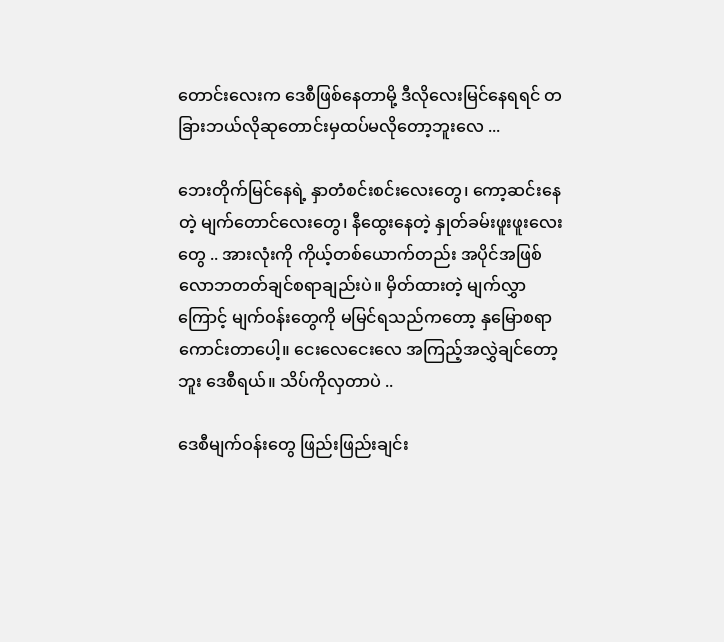တောင်းလေးက ဒေစီဖြစ်နေတာမို့ ဒီလိုလေးမြင်နေရရင် တခြားဘယ်လိုဆုတောင်းမှထပ်မလိုတော့ဘူးလေ ...

ဘေးတိုက်မြင်နေရဲ့ နှာတံစင်းစင်းလေးတွေ၊ ကော့ဆင်းနေတဲ့ မျက်တောင်လေးတွေ၊ နီထွေးနေတဲ့ နှုတ်ခမ်းဖူးဖူးလေးတွေ .. အားလုံးကို ကိုယ့်တစ်ယောက်တည်း အပိုင်အဖြစ် လောဘတတ်ချင်စရာချည်းပဲ။ မှိတ်ထားတဲ့ မျက်လွှာကြောင့် မျက်ဝန်းတွေကို မမြင်ရသည်ကတော့ နှမြောစရာကောင်းတာပေါ့။ ငေးလေငေးလေ အကြည့်အလွှဲချင်တော့ဘူး ဒေစီရယ်။ သိပ်ကိုလှတာပဲ ..

ဒေစီမျက်ဝန်းတွေ ဖြည်းဖြည်းချင်း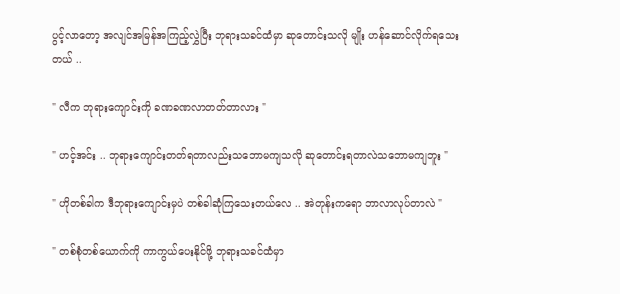ပွင့်လာတော့ အလျင်အမြန်အကြည့်လွှဲပြီး ဘုရားသခင်ထံမှာ ဆုတောင်းသလို မျိုး ဟန်ဆောင်လိုက်ရသေးတယ် ..

" လီက ဘုရားကျောင်းကို ခဏခဏလာတတ်တာလား "

" ဟင့်အင်း .. ဘုရားကျောင်းတတ်ရတာလည်းသဘောမကျသလို ဆုတောင်းရတာလဲသဘောမကျဘူး "

" ဟိုတစ်ခါက ဒီဘုရားကျောင်းမှပဲ တစ်ခါဆုံကြသေးတယ်လေ .. အဲတုန်းကရော ဘာလာလုပ်တာလဲ "

" တစ်စုံတစ်ယောက်ကို ကာကွယ်ပေးနိုင်ဖို့ ဘုရားသခင်ထံမှာ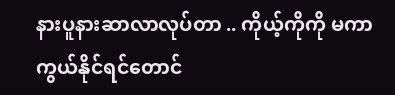နားပူနားဆာလာလုပ်တာ .. ကိုယ့်ကိုကို မကာကွယ်နိုင်ရင်တောင်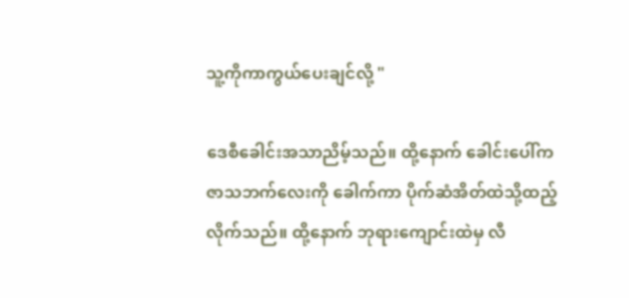သူ့ကိုကာကွယ်ပေးချင်လို့ "

ဒေစီခေါင်းအသာညိမ့်သည်။ ထို့နောက် ခေါင်းပေါ်က ဇာသဘက်လေးကို ခေါက်ကာ ပိုက်ဆံအိတ်ထဲသို့ထည့်လိုက်သည်။ ထို့နောက် ဘုရားကျောင်းထဲမှ လီ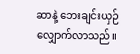ဆာနဲ့ ဘေးချင်းယှဉ်လျှောက်လာသည်။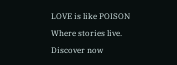LOVE is like POISON Where stories live. Discover now